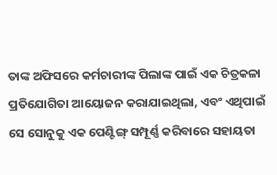ତାଙ୍କ ଅଫିସରେ କର୍ମଚାରୀଙ୍କ ପିଲାଙ୍କ ପାଇଁ ଏକ ଚିତ୍ରକଳା ପ୍ରତିଯୋଗିତା ଆୟୋଜନ କରାଯାଇଥିଲା, ଏବଂ ଏଥିପାଇଁ ସେ ସୋନୁକୁ ଏକ ପେଣ୍ଟିଙ୍ଗ୍ ସମ୍ପୂର୍ଣ୍ଣ କରିବାରେ ସହାୟତା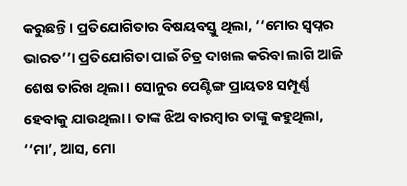କରୁଛନ୍ତି। ପ୍ରତିଯୋଗିତାର ବିଷୟବସ୍ତୁ ଥିଲା, ‘‘ମୋର ସ୍ୱପ୍ନର ଭାରତ’’। ପ୍ରତିଯୋଗିତା ପାଇଁ ଚିତ୍ର ଦାଖଲ କରିବା ଲାଗି ଆଜି ଶେଷ ତାରିଖ ଥିଲା। ସୋନୁର ପେଣ୍ଟିଙ୍ଗ ପ୍ରାୟତଃ ସମ୍ପୂର୍ଣ୍ଣ ହେବାକୁ ଯାଉଥିଲା। ତାଙ୍କ ଝିଅ ବାରମ୍ବାର ତାଙ୍କୁ କହୁଥିଲା, ‘‘ମା’, ଆସ, ମୋ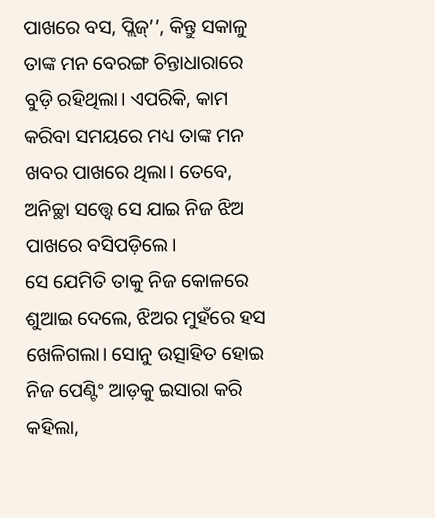ପାଖରେ ବସ, ପ୍ଲିଜ୍’’, କିନ୍ତୁ ସକାଳୁ ତାଙ୍କ ମନ ବେରଙ୍ଗ ଚିନ୍ତାଧାରାରେ ବୁଡ଼ି ରହିଥିଲା। ଏପରିକି, କାମ କରିବା ସମୟରେ ମଧ୍ୟ ତାଙ୍କ ମନ ଖବର ପାଖରେ ଥିଲା। ତେବେ, ଅନିଚ୍ଛା ସତ୍ତ୍ୱେ ସେ ଯାଇ ନିଜ ଝିଅ ପାଖରେ ବସିପଡ଼ିଲେ।
ସେ ଯେମିତି ତାକୁ ନିଜ କୋଳରେ ଶୁଆଇ ଦେଲେ, ଝିଅର ମୁହଁରେ ହସ ଖେଳିଗଲା। ସୋନୁ ଉତ୍ସାହିତ ହୋଇ ନିଜ ପେଣ୍ଟିଂ ଆଡ଼କୁ ଇସାରା କରି କହିଲା,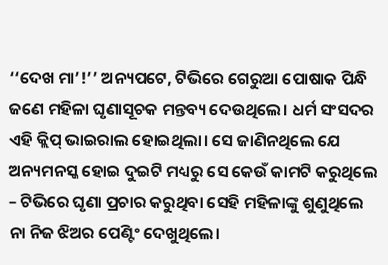‘‘ଦେଖ ମା’!’’ ଅନ୍ୟପଟେ, ଟିଭିରେ ଗେରୁଆ ପୋଷାକ ପିନ୍ଧି ଜଣେ ମହିଳା ଘୃଣାସୂଚକ ମନ୍ତବ୍ୟ ଦେଉଥିଲେ। ଧର୍ମ ସଂସଦର ଏହି କ୍ଲିପ୍ ଭାଇରାଲ ହୋଇଥିଲା। ସେ ଜାଣିନଥିଲେ ଯେ ଅନ୍ୟମନସ୍କ ହୋଇ ଦୁଇଟି ମଧ୍ୟରୁ ସେ କେଉଁ କାମଟି କରୁଥିଲେ – ଟିଭିରେ ଘୃଣା ପ୍ରଚାର କରୁଥିବା ସେହି ମହିଳାଙ୍କୁ ଶୁଣୁଥିଲେ ନା ନିଜ ଝିଅର ପେଣ୍ଟିଂ ଦେଖୁଥିଲେ।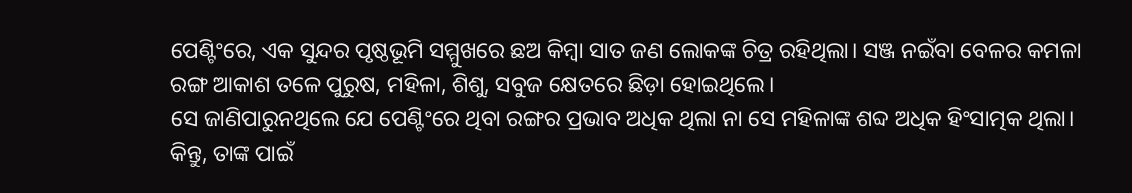ପେଣ୍ଟିଂରେ, ଏକ ସୁନ୍ଦର ପୃଷ୍ଠଭୂମି ସମ୍ମୁଖରେ ଛଅ କିମ୍ବା ସାତ ଜଣ ଲୋକଙ୍କ ଚିତ୍ର ରହିଥିଲା। ସଞ୍ଜ ନଇଁବା ବେଳର କମଳା ରଙ୍ଗ ଆକାଶ ତଳେ ପୁରୁଷ, ମହିଳା, ଶିଶୁ, ସବୁଜ କ୍ଷେତରେ ଛିଡ଼ା ହୋଇଥିଲେ।
ସେ ଜାଣିପାରୁନଥିଲେ ଯେ ପେଣ୍ଟିଂରେ ଥିବା ରଙ୍ଗର ପ୍ରଭାବ ଅଧିକ ଥିଲା ନା ସେ ମହିଳାଙ୍କ ଶବ୍ଦ ଅଧିକ ହିଂସାତ୍ମକ ଥିଲା। କିନ୍ତୁ, ତାଙ୍କ ପାଇଁ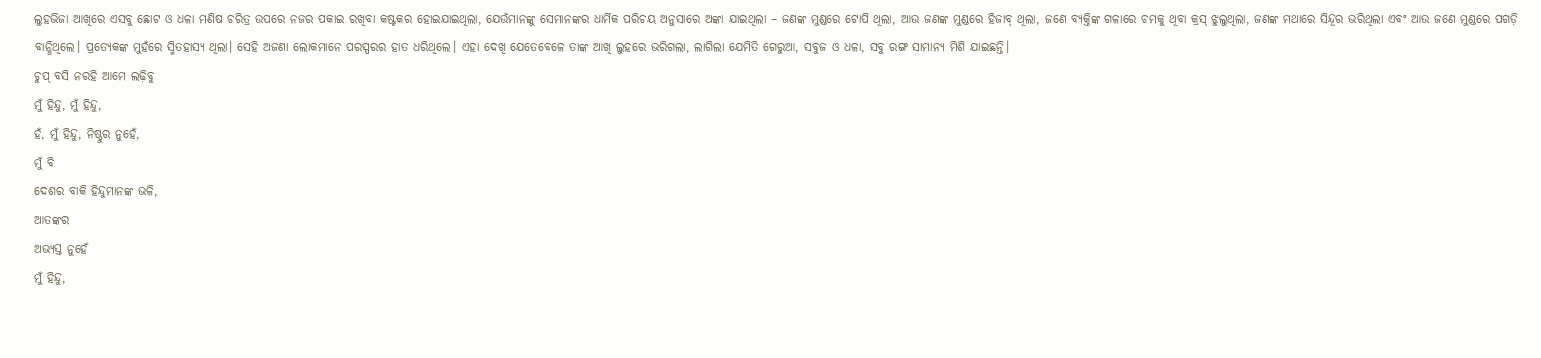ଲୁହଭିଜା ଆଖିରେ ଏସବୁ ଛୋଟ ଓ ଧଳା ମଣିଷ ଚରିତ୍ର ଉପରେ ନଜର ପକାଇ ରଖିବା କଷ୍ଟକର ହୋଇଯାଇଥିଲା, ଯେଉଁମାନଙ୍କୁ ସେମାନଙ୍କର ଧାର୍ମିକ ପରିଚୟ ଅନୁସାରେ ଅଙ୍କା ଯାଇଥିଲା – ଜଣଙ୍କ ମୁଣ୍ଡରେ ଟୋପି ଥିଲା, ଆଉ ଜଣଙ୍କ ମୁଣ୍ଡରେ ହିଜାବ୍ ଥିଲା, ଜଣେ ବ୍ୟକ୍ତିଙ୍କ ଗଳାରେ ଚମକୁ ଥିବା କ୍ରସ୍ ଝୁଲୁଥିଲା, ଜଣଙ୍କ ମଥାରେ ସିନ୍ଦୂର ଭରିଥିଲା ଏବଂ ଆଉ ଜଣେ ମୁଣ୍ଡରେ ପଗଡ଼ି ବାନ୍ଧିଥିଲେ। ପ୍ରତ୍ୟେକଙ୍କ ମୁହଁରେ ସ୍ମିତହାସ୍ୟ ଥିଲା। ସେହି ଅଜଣା ଲୋକମାନେ ପରସ୍ପରର ହାତ ଧରିଥିଲେ। ଏହା ଦେଖି ଯେତେବେଳେ ତାଙ୍କ ଆଖି ଲୁହରେ ଭରିଗଲା, ଲାଗିଲା ଯେମିତି ଗେରୁଆ, ସବୁଜ ଓ ଧଳା, ସବୁ ରଙ୍ଗ ସାମାନ୍ୟ ମିଶି ଯାଇଛନ୍ତି।
ଚୁପ୍ ବସି ନରହି ଆମେ ଲଢ଼ିବୁ
ମୁଁ ହିନ୍ଦୁ, ମୁଁ ହିନ୍ଦୁ,
ହଁ, ମୁଁ ହିନ୍ଦୁ, ନିଷ୍ଠୁର ନୁହେଁ,
ମୁଁ ବି
ଦେଶର ବାକି ହିନ୍ଦୁମାନଙ୍କ ଭଳି,
ଆତଙ୍କର
ଅଭ୍ୟସ୍ତ ନୁହେଁ
ମୁଁ ହିନ୍ଦୁ,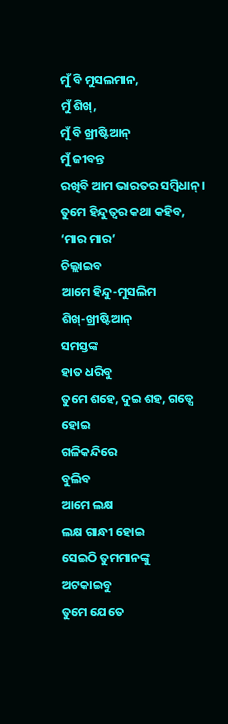ମୁଁ ବି ମୁସଲମାନ,
ମୁଁ ଶିଖ୍,
ମୁଁ ବି ଖ୍ରୀଷ୍ଟିଆନ୍
ମୁଁ ଜୀବନ୍ତ
ରଖିବି ଆମ ଭାରତର ସମ୍ବିଧାନ୍।
ତୁମେ ହିନ୍ଦୁତ୍ୱର କଥା କହିବ,
‘ମାର ମାର’
ଚିଲ୍ଲାଇବ
ଆମେ ହିନ୍ଦୁ-ମୁସଲିମ
ଶିଖ୍-ଖ୍ରୀଷ୍ଟିଆନ୍
ସମସ୍ତଙ୍କ
ହାତ ଧରିବୁ
ତୁମେ ଶହେ, ଦୁଇ ଶହ, ଗଡ୍ସେ ହୋଇ
ଗଳିକନ୍ଦିରେ
ବୁଲିବ
ଆମେ ଲକ୍ଷ
ଲକ୍ଷ ଗାନ୍ଧୀ ହୋଇ
ସେଇଠି ତୁମମାନଙ୍କୁ
ଅଟକାଇବୁ
ତୁମେ ଯେତେ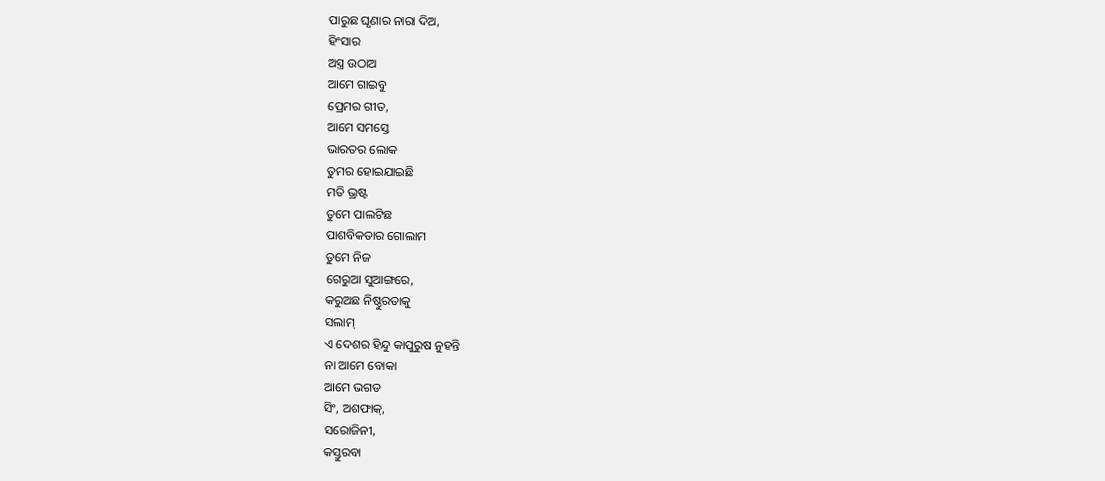ପାରୁଛ ଘୃଣାର ନାରା ଦିଅ,
ହିଂସାର
ଅସ୍ତ୍ର ଉଠାଅ
ଆମେ ଗାଇବୁ
ପ୍ରେମର ଗୀତ,
ଆମେ ସମସ୍ତେ
ଭାରତର ଲୋକ
ତୁମର ହୋଇଯାଇଛି
ମତି ଭ୍ରଷ୍ଟ
ତୁମେ ପାଲଟିଛ
ପାଶବିକତାର ଗୋଲାମ
ତୁମେ ନିଜ
ଗେରୁଆ ସୁଆଙ୍ଗରେ,
କରୁଅଛ ନିଷ୍ଠୁରତାକୁ
ସଲାମ୍
ଏ ଦେଶର ହିନ୍ଦୁ କାପୁରୁଷ ନୁହନ୍ତି
ନା ଆମେ ବୋକା
ଆମେ ଭଗତ
ସିଂ, ଅଶଫାକ୍,
ସରୋଜିନୀ,
କସ୍ତୁରବା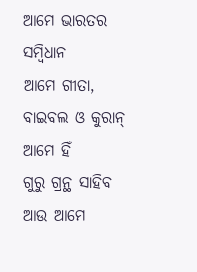ଆମେ ଭାରତର
ସମ୍ବିଧାନ
ଆମେ ଗୀତା,
ବାଇବଲ ଓ କୁରାନ୍
ଆମେ ହିଁ
ଗୁରୁ ଗ୍ରନ୍ଥ ସାହିବ
ଆଉ ଆମେ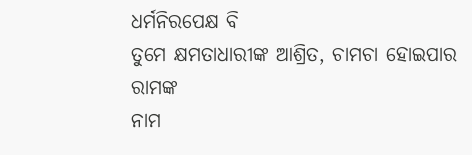ଧର୍ମନିରପେକ୍ଷ ବି
ତୁମେ କ୍ଷମତାଧାରୀଙ୍କ ଆଶ୍ରିତ, ଚାମଚା ହୋଇପାର
ରାମଙ୍କ
ନାମ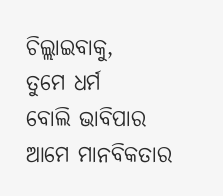ଚିଲ୍ଲାଇବାକୁ,
ତୁମେ ଧର୍ମ
ବୋଲି ଭାବିପାର
ଆମେ ମାନବିକତାର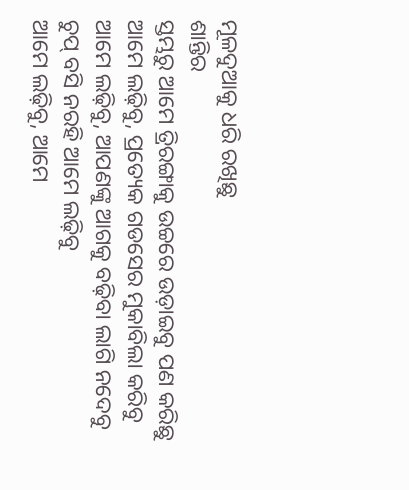ମୂଳଦୁଆକୁ ଧରି ରଖିଛୁ
ଶାନ୍ତିର
ସ୍ତମ୍ଭରୁ ଆମେ ତ୍ରିରଙ୍ଗାକୁ ଉଚ୍ଚରେ ଉଡ଼ାଇବୁ ପଣ କରିଛୁ
ଆମେ ଲଢ଼ିବୁ, ପ୍ରତ୍ୟେକ ଗଡସେର ମୁକାବିଲା କରିବୁ
ଆମେ ଲଢ଼ିବୁ, ଆପଣଙ୍କୁ ଆଗକୁ ବଢ଼ିବା ଲାଗି ନଦେବୁ
ଚୁପ୍ ବସି ନରହି ଆମେ ଲଢ଼ିବୁ
ଆମେ ଲଢ଼ିବୁ, ଆମେ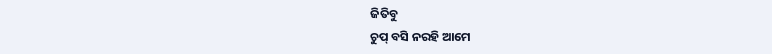ଜିତିବୁ
ଚୁପ୍ ବସି ନରହି ଆମେ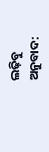ଲଢ଼ିବୁ
ଅନୁବାଦ: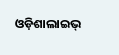ଓଡ଼ିଶାଲାଇଭ୍